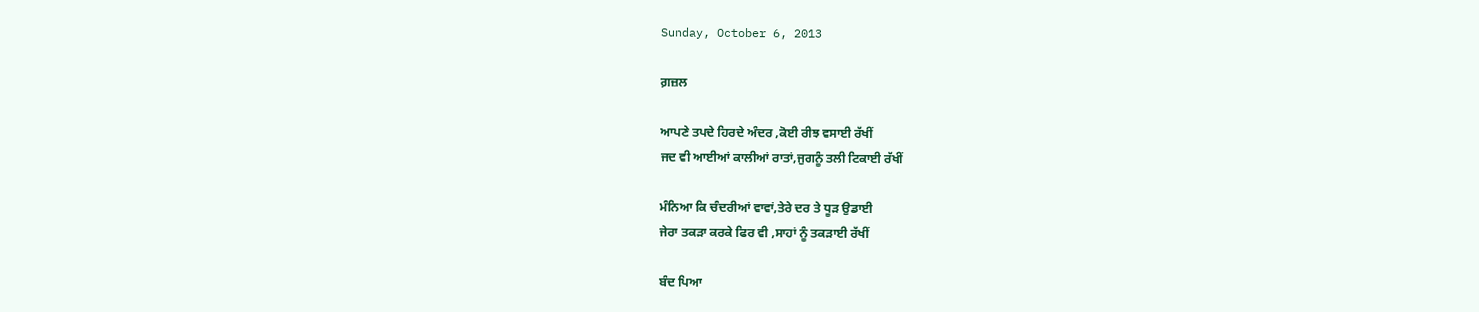Sunday, October 6, 2013

ਗ਼ਜ਼ਲ

ਆਪਣੇ ਤਪਦੇ ਹਿਰਦੇ ਅੰਦਰ ,ਕੋਈ ਰੀਝ ਵਸਾਈ ਰੱਖੀਂ
ਜਦ ਵੀ ਆਈਆਂ ਕਾਲੀਆਂ ਰਾਤਾਂ,ਜੁਗਨੂੰ ਤਲੀ ਟਿਕਾਈ ਰੱਖੀਂ

ਮੰਨਿਆ ਕਿ ਚੰਦਰੀਆਂ ਵਾਵਾਂ,ਤੇਰੇ ਦਰ ਤੇ ਧੂੜ ਉਡਾਈ
ਜੇਰਾ ਤਕੜਾ ਕਰਕੇ ਫਿਰ ਵੀ ,ਸਾਹਾਂ ਨੂੰ ਤਕੜਾਈ ਰੱਖੀਂ

ਬੰਦ ਪਿਆ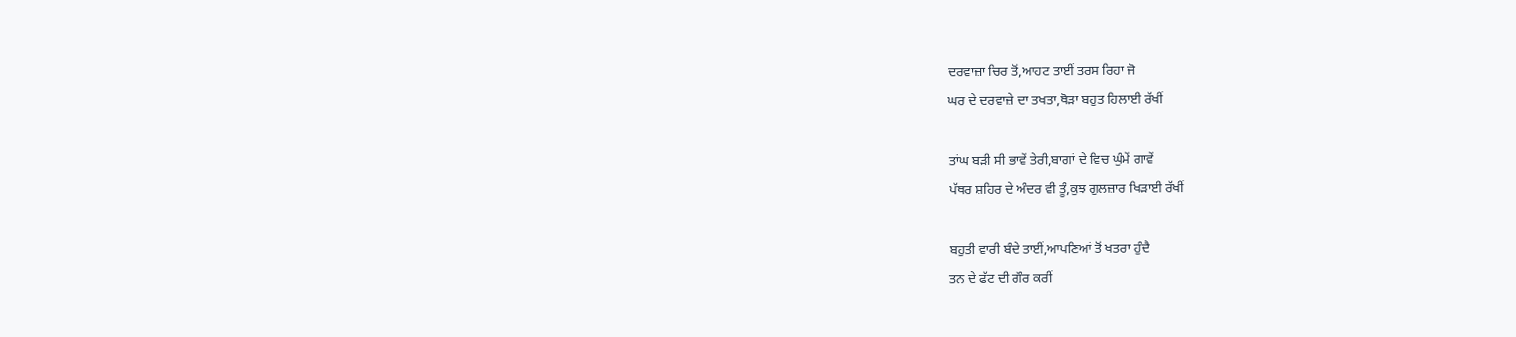ਦਰਵਾਜ਼ਾ ਚਿਰ ਤੋਂ,ਆਹਟ ਤਾਈਂ ਤਰਸ ਰਿਹਾ ਜੋ
ਘਰ ਦੇ ਦਰਵਾਜ਼ੇ ਦਾ ਤਖਤਾ,ਥੋੜਾ ਬਹੁਤ ਹਿਲਾਈ ਰੱਖੀਂ

ਤਾਂਘ ਬੜੀ ਸੀ ਭਾਵੇਂ ਤੇਰੀ,ਬਾਗਾਂ ਦੇ ਵਿਚ ਘੁੰਮੇਂ ਗਾਵੇਂ
ਪੱਥਰ ਸ਼ਹਿਰ ਦੇ ਅੰਦਰ ਵੀ ਤੂੰ,ਕੁਝ ਗੁਲਜ਼ਾਰ ਖਿੜਾਈ ਰੱਖੀਂ

ਬਹੁਤੀ ਵਾਰੀ ਬੰਦੇ ਤਾਈਂ,ਆਪਣਿਆਂ ਤੋਂ ਖਤਰਾ ਹੁੰਦੈ
ਤਨ ਦੇ ਫੱਟ ਦੀ ਗੌਰ ਕਰੀਂ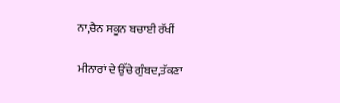ਨਾ,ਚੈਨ ਸਕੂਨ ਬਚਾਈ ਰੱਖੀਂ

ਮੀਨਾਰਾਂ ਦੇ ਉੱਚੇ ਗੁੰਬਦ,ਤੱਕਣਾ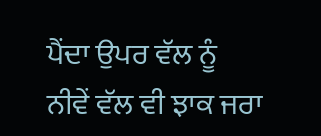ਪੈਂਦਾ ਉਪਰ ਵੱਲ ਨੂੰ
ਨੀਵੇਂ ਵੱਲ ਵੀ ਝਾਕ ਜਰਾ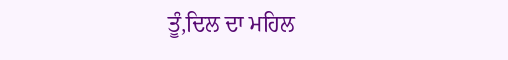ਤੂੰ,ਦਿਲ ਦਾ ਮਹਿਲ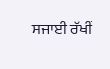ਸਜਾਈ ਰੱਖੀਂ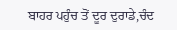ਬਾਹਰ ਪਹੁੰਚ ਤੋਂ ਦੂਰ ਦੁਰਾਡੇ,ਚੰਦ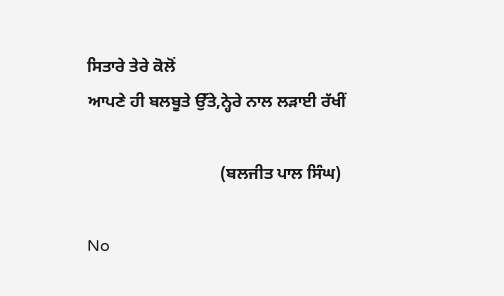ਸਿਤਾਰੇ ਤੇਰੇ ਕੋਲੋਂ
ਆਪਣੇ ਹੀ ਬਲਬੂਤੇ ਉੱਤੇ,ਨ੍ਹੇਰੇ ਨਾਲ ਲੜਾਈ ਰੱਖੀਂ

                                (ਬਲਜੀਤ ਪਾਲ ਸਿੰਘ)

No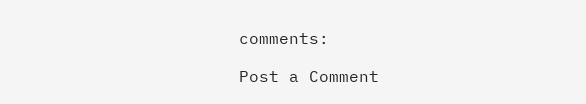comments:

Post a Comment